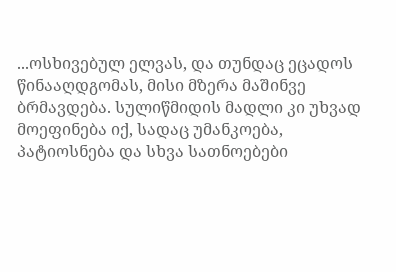...ოსხივებულ ელვას, და თუნდაც ეცადოს წინააღდგომას, მისი მზერა მაშინვე ბრმავდება. სულიწმიდის მადლი კი უხვად მოეფინება იქ, სადაც უმანკოება, პატიოსნება და სხვა სათნოებები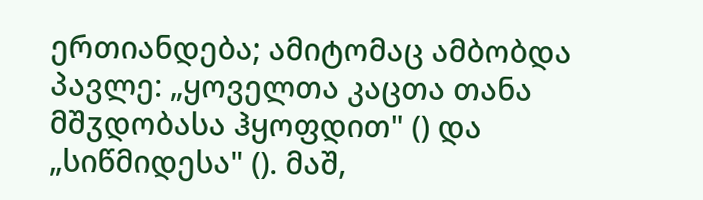ერთიანდება; ამიტომაც ამბობდა პავლე: „ყოველთა კაცთა თანა მშჳდობასა ჰყოფდით" () და „სიწმიდესა" (). მაშ,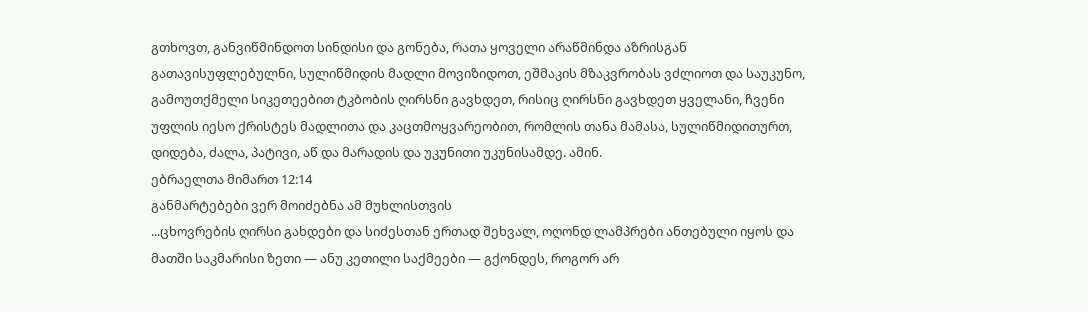გთხოვთ, განვიწმინდოთ სინდისი და გონება, რათა ყოველი არაწმინდა აზრისგან გათავისუფლებულნი, სულიწმიდის მადლი მოვიზიდოთ, ეშმაკის მზაკვრობას ვძლიოთ და საუკუნო, გამოუთქმელი სიკეთეებით ტკბობის ღირსნი გავხდეთ, რისიც ღირსნი გავხდეთ ყველანი, ჩვენი უფლის იესო ქრისტეს მადლითა და კაცთმოყვარეობით, რომლის თანა მამასა, სულიწმიდითურთ, დიდება, ძალა, პატივი, აწ და მარადის და უკუნითი უკუნისამდე. ამინ.
ებრაელთა მიმართ 12:14
განმარტებები ვერ მოიძებნა ამ მუხლისთვის
...ცხოვრების ღირსი გახდები და სიძესთან ერთად შეხვალ, ოღონდ ლამპრები ანთებული იყოს და მათში საკმარისი ზეთი — ანუ კეთილი საქმეები — გქონდეს, როგორ არ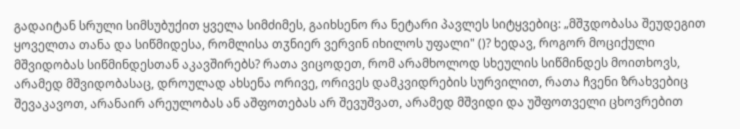გადაიტან სრული სიმსუბუქით ყველა სიმძიმეს, გაიხსენო რა ნეტარი პავლეს სიტყვებიც: „მშჳდობასა შეუდეგით ყოველთა თანა და სიწმიდესა, რომლისა თჳნიერ ვერვინ იხილოს უფალი" ()? ხედავ, როგორ მოციქული მშვიდობას სიწმინდესთან აკავშირებს? რათა ვიცოდეთ, რომ არამხოლოდ სხეულის სიწმინდეს მოითხოვს, არამედ მშვიდობასაც, დროულად ახსენა ორივე, ორივეს დამკვიდრების სურვილით, რათა ჩვენი ზრახვებიც შევაკავოთ, არანაირ არეულობას ან აშფოთებას არ შევუშვათ, არამედ მშვიდი და უშფოთველი ცხოვრებით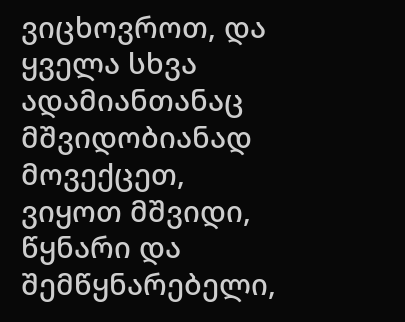ვიცხოვროთ, და ყველა სხვა ადამიანთანაც მშვიდობიანად მოვექცეთ, ვიყოთ მშვიდი, წყნარი და შემწყნარებელი,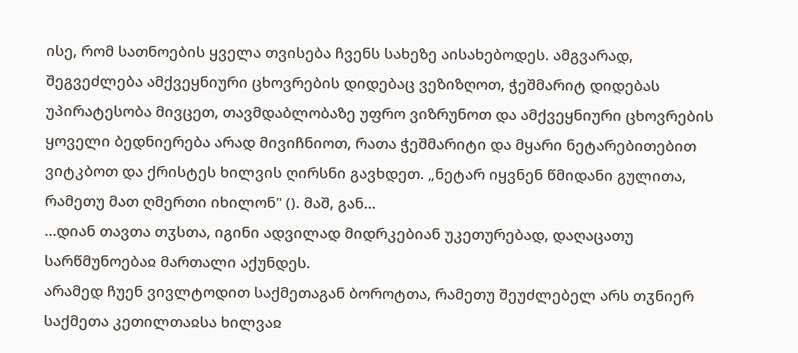ისე, რომ სათნოების ყველა თვისება ჩვენს სახეზე აისახებოდეს. ამგვარად, შეგვეძლება ამქვეყნიური ცხოვრების დიდებაც ვეზიზღოთ, ჭეშმარიტ დიდებას უპირატესობა მივცეთ, თავმდაბლობაზე უფრო ვიზრუნოთ და ამქვეყნიური ცხოვრების ყოველი ბედნიერება არად მივიჩნიოთ, რათა ჭეშმარიტი და მყარი ნეტარებითებით ვიტკბოთ და ქრისტეს ხილვის ღირსნი გავხდეთ. „ნეტარ იყვნენ წმიდანი გულითა, რამეთუ მათ ღმერთი იხილონ" (). მაშ, გან...
...დიან თავთა თჳსთა, იგინი ადვილად მიდრკებიან უკეთურებად, დაღაცათუ სარწმუნოებაჲ მართალი აქუნდეს.
არამედ ჩუენ ვივლტოდით საქმეთაგან ბოროტთა, რამეთუ შეუძლებელ არს თჳნიერ საქმეთა კეთილთაჲსა ხილვაჲ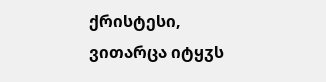ქრისტესი, ვითარცა იტყჳს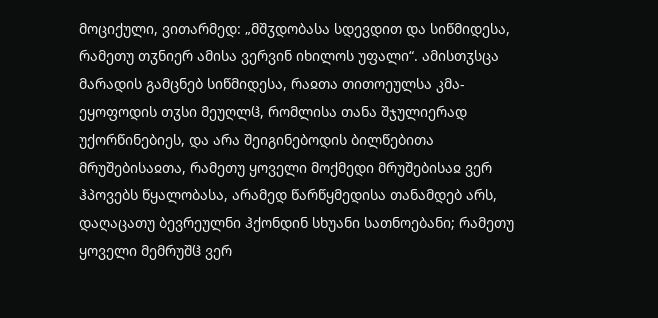მოციქული, ვითარმედ: „მშჳდობასა სდევდით და სიწმიდესა, რამეთუ თჳნიერ ამისა ვერვინ იხილოს უფალი“. ამისთჳსცა მარადის გამცნებ სიწმიდესა, რაჲთა თითოეულსა კმა-ეყოფოდის თჳსი მეუღლჱ, რომლისა თანა შჯულიერად უქორწინებიეს, და არა შეიგინებოდის ბილწებითა მრუშებისაჲთა, რამეთუ ყოველი მოქმედი მრუშებისაჲ ვერ ჰპოვებს წყალობასა, არამედ წარწყმედისა თანამდებ არს, დაღაცათუ ბევრეულნი ჰქონდინ სხუანი სათნოებანი; რამეთუ ყოველი მემრუშჱ ვერ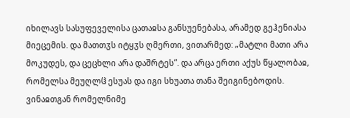იხილავს სასუფეველისა ცათაჲსა განსუენებასა, არამედ გეჰენიასა მიეცემის. და მათთჳს იტყჳს ღმერთი, ვითარმედ: „მატლი მათი არა მოკუდეს, და ცეცხლი არა დაშრტეს“. და არცა ერთი აქუს წყალობაჲ, რომელსა მეუღლჱ ესუას და იგი სხუათა თანა შეიგინებოდის. ვინაჲთგან რომელნიმე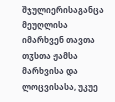შჯულიერისაგანცა მეუღლისა იმარხვენ თავთა თჳსთა ჟამსა მარხვისა და ლოცვისასა, უკუე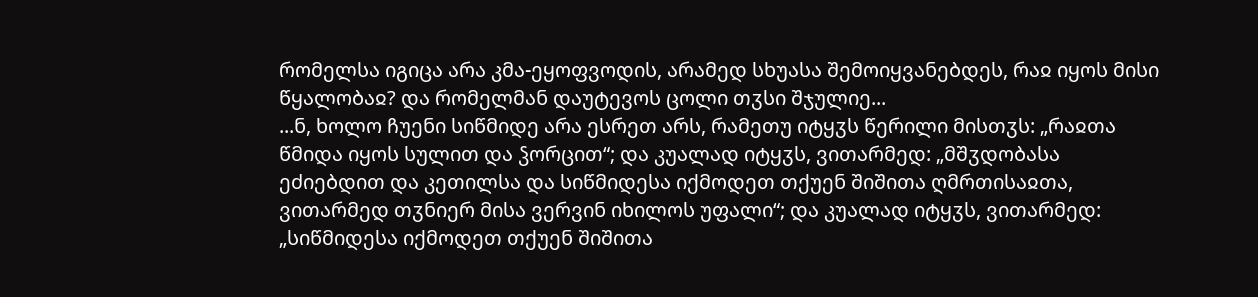რომელსა იგიცა არა კმა-ეყოფვოდის, არამედ სხუასა შემოიყვანებდეს, რაჲ იყოს მისი წყალობაჲ? და რომელმან დაუტევოს ცოლი თჳსი შჯულიე...
...ნ, ხოლო ჩუენი სიწმიდე არა ესრეთ არს, რამეთუ იტყჳს წერილი მისთჳს: „რაჲთა წმიდა იყოს სულით და ჴორცით“; და კუალად იტყჳს, ვითარმედ: „მშჳდობასა ეძიებდით და კეთილსა და სიწმიდესა იქმოდეთ თქუენ შიშითა ღმრთისაჲთა, ვითარმედ თჳნიერ მისა ვერვინ იხილოს უფალი“; და კუალად იტყჳს, ვითარმედ: „სიწმიდესა იქმოდეთ თქუენ შიშითა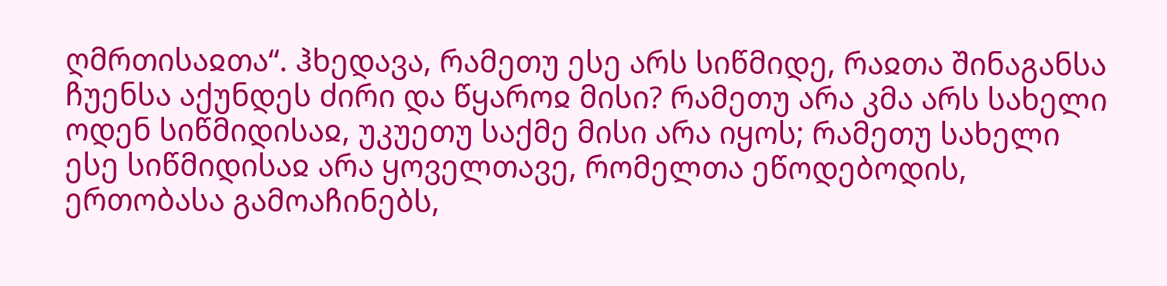ღმრთისაჲთა“. ჰხედავა, რამეთუ ესე არს სიწმიდე, რაჲთა შინაგანსა ჩუენსა აქუნდეს ძირი და წყაროჲ მისი? რამეთუ არა კმა არს სახელი ოდენ სიწმიდისაჲ, უკუეთუ საქმე მისი არა იყოს; რამეთუ სახელი ესე სიწმიდისაჲ არა ყოველთავე, რომელთა ეწოდებოდის, ერთობასა გამოაჩინებს,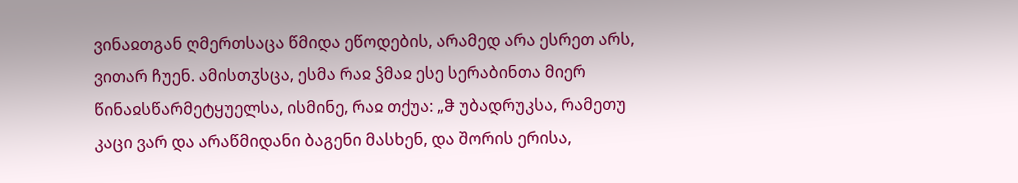ვინაჲთგან ღმერთსაცა წმიდა ეწოდების, არამედ არა ესრეთ არს, ვითარ ჩუენ. ამისთჳსცა, ესმა რაჲ ჴმაჲ ესე სერაბინთა მიერ წინაჲსწარმეტყუელსა, ისმინე, რაჲ თქუა: „ჵ უბადრუკსა, რამეთუ კაცი ვარ და არაწმიდანი ბაგენი მასხენ, და შორის ერისა,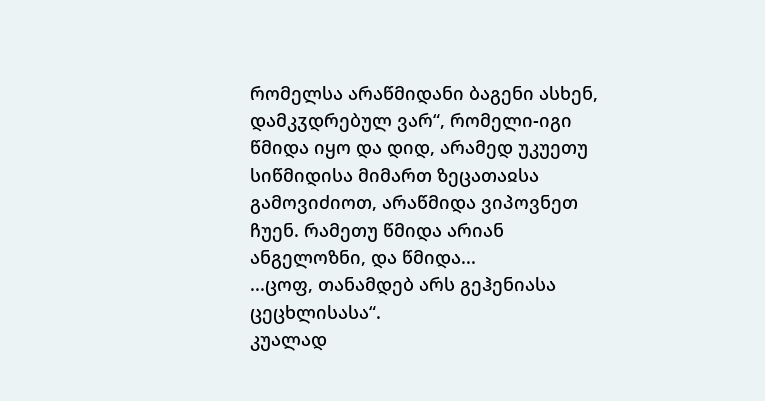რომელსა არაწმიდანი ბაგენი ასხენ, დამკჳდრებულ ვარ“, რომელი-იგი წმიდა იყო და დიდ, არამედ უკუეთუ სიწმიდისა მიმართ ზეცათაჲსა გამოვიძიოთ, არაწმიდა ვიპოვნეთ ჩუენ. რამეთუ წმიდა არიან ანგელოზნი, და წმიდა...
...ცოფ, თანამდებ არს გეჰენიასა ცეცხლისასა“.
კუალად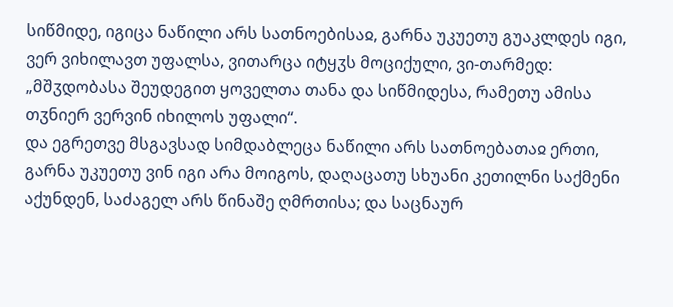სიწმიდე, იგიცა ნაწილი არს სათნოებისაჲ, გარნა უკუეთუ გუაკლდეს იგი, ვერ ვიხილავთ უფალსა, ვითარცა იტყჳს მოციქული, ვი-თარმედ: „მშჳდობასა შეუდეგით ყოველთა თანა და სიწმიდესა, რამეთუ ამისა თჳნიერ ვერვინ იხილოს უფალი“.
და ეგრეთვე მსგავსად სიმდაბლეცა ნაწილი არს სათნოებათაჲ ერთი, გარნა უკუეთუ ვინ იგი არა მოიგოს, დაღაცათუ სხუანი კეთილნი საქმენი აქუნდენ, საძაგელ არს წინაშე ღმრთისა; და საცნაურ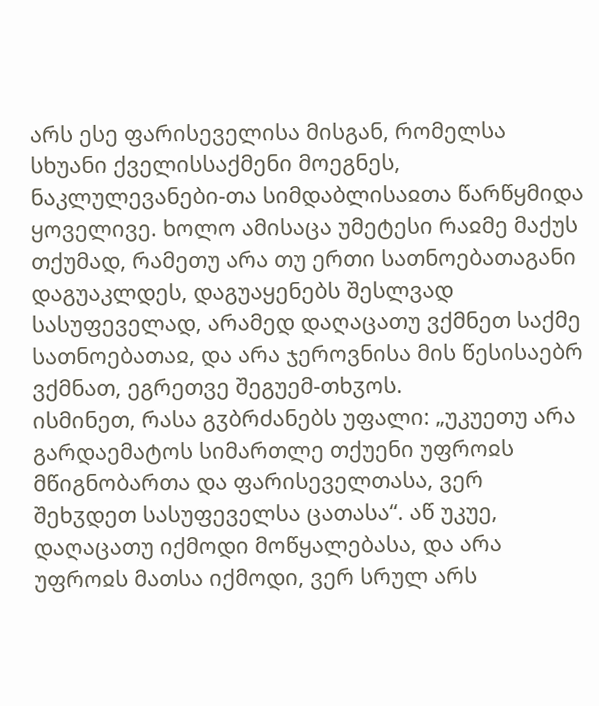არს ესე ფარისეველისა მისგან, რომელსა სხუანი ქველისსაქმენი მოეგნეს, ნაკლულევანები-თა სიმდაბლისაჲთა წარწყმიდა ყოველივე. ხოლო ამისაცა უმეტესი რაჲმე მაქუს თქუმად, რამეთუ არა თუ ერთი სათნოებათაგანი დაგუაკლდეს, დაგუაყენებს შესლვად სასუფეველად, არამედ დაღაცათუ ვქმნეთ საქმე სათნოებათაჲ, და არა ჯეროვნისა მის წესისაებრ ვქმნათ, ეგრეთვე შეგუემ-თხჳოს.
ისმინეთ, რასა გჳბრძანებს უფალი: „უკუეთუ არა გარდაემატოს სიმართლე თქუენი უფროჲს მწიგნობართა და ფარისეველთასა, ვერ შეხჳდეთ სასუფეველსა ცათასა“. აწ უკუე, დაღაცათუ იქმოდი მოწყალებასა, და არა უფროჲს მათსა იქმოდი, ვერ სრულ არს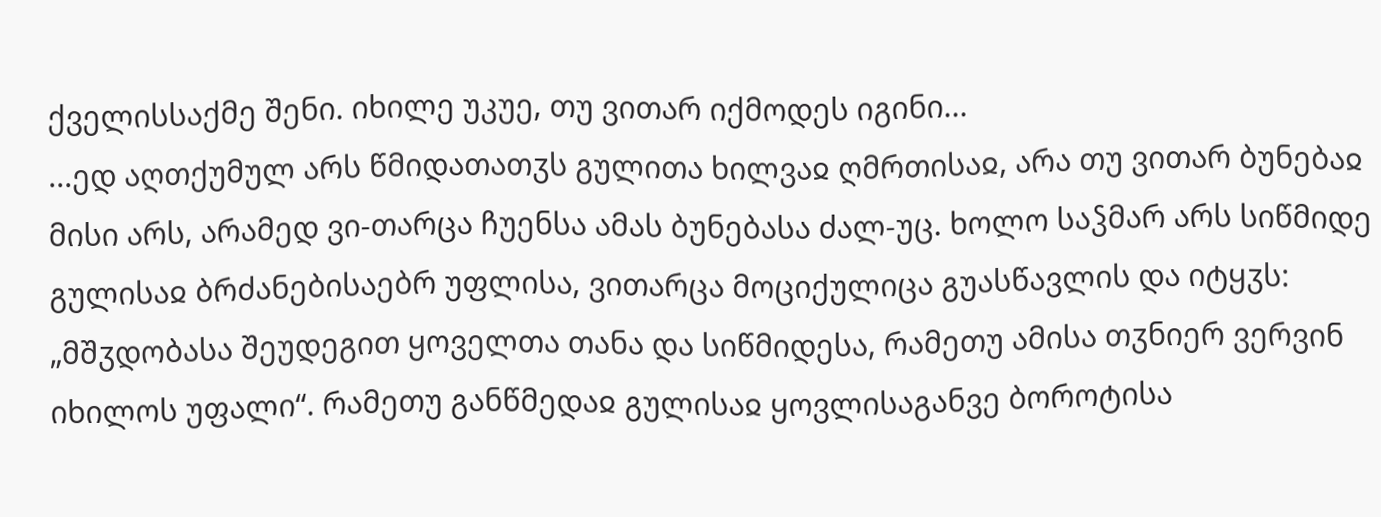ქველისსაქმე შენი. იხილე უკუე, თუ ვითარ იქმოდეს იგინი...
...ედ აღთქუმულ არს წმიდათათჳს გულითა ხილვაჲ ღმრთისაჲ, არა თუ ვითარ ბუნებაჲ მისი არს, არამედ ვი-თარცა ჩუენსა ამას ბუნებასა ძალ-უც. ხოლო საჴმარ არს სიწმიდე გულისაჲ ბრძანებისაებრ უფლისა, ვითარცა მოციქულიცა გუასწავლის და იტყჳს: „მშჳდობასა შეუდეგით ყოველთა თანა და სიწმიდესა, რამეთუ ამისა თჳნიერ ვერვინ იხილოს უფალი“. რამეთუ განწმედაჲ გულისაჲ ყოვლისაგანვე ბოროტისა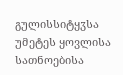გულისსიტყჳსა უმეტეს ყოვლისა სათნოებისა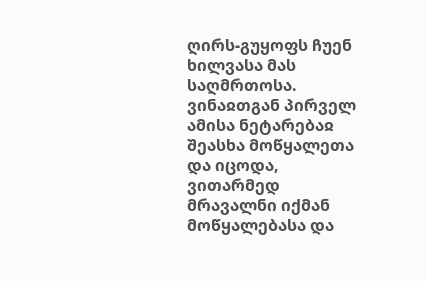ღირს-გუყოფს ჩუენ ხილვასა მას საღმრთოსა. ვინაჲთგან პირველ ამისა ნეტარებაჲ შეასხა მოწყალეთა და იცოდა, ვითარმედ მრავალნი იქმან მოწყალებასა და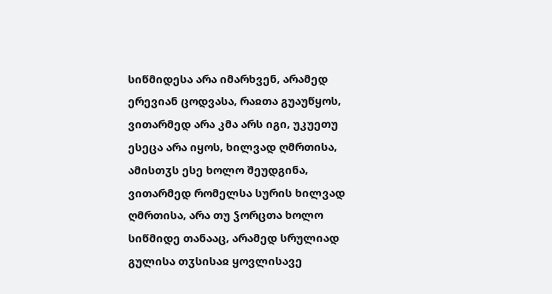სიწმიდესა არა იმარხვენ, არამედ ერევიან ცოდვასა, რაჲთა გუაუწყოს, ვითარმედ არა კმა არს იგი, უკუეთუ ესეცა არა იყოს, ხილვად ღმრთისა, ამისთჳს ესე ხოლო შეუდგინა, ვითარმედ რომელსა სურის ხილვად ღმრთისა, არა თუ ჴორცთა ხოლო სიწმიდე თანააც, არამედ სრულიად გულისა თჳსისაჲ ყოვლისავე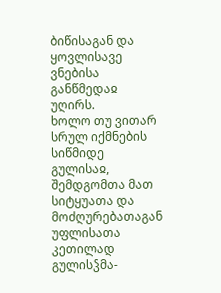ბიწისაგან და ყოვლისავე ვნებისა განწმედაჲ უღირს.
ხოლო თუ ვითარ სრულ იქმნების სიწმიდე გულისაჲ, შემდგომთა მათ სიტყუათა და მოძღურებათაგან უფლისათა კეთილად გულისჴმა-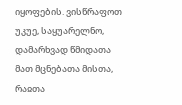იყოფების. ვისწრაფოთ უკუე, საყუარელნო, დამარხვად წმიდათა მათ მცნებათა მისთა, რაჲთა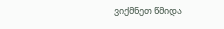ვიქმნეთ წმიდა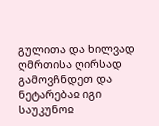გულითა და ხილვად ღმრთისა ღირსად გამოვჩნდეთ და ნეტარებაჲ იგი საუკუნოჲ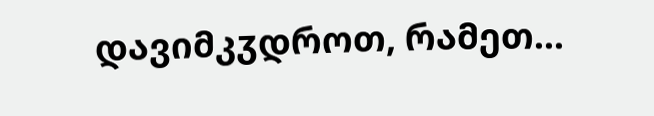დავიმკჳდროთ, რამეთ...